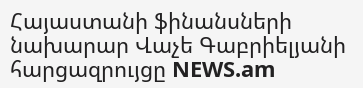Հայաստանի ֆինանսների նախարար Վաչե Գաբրիելյանի հարցազրույցը NEWS.am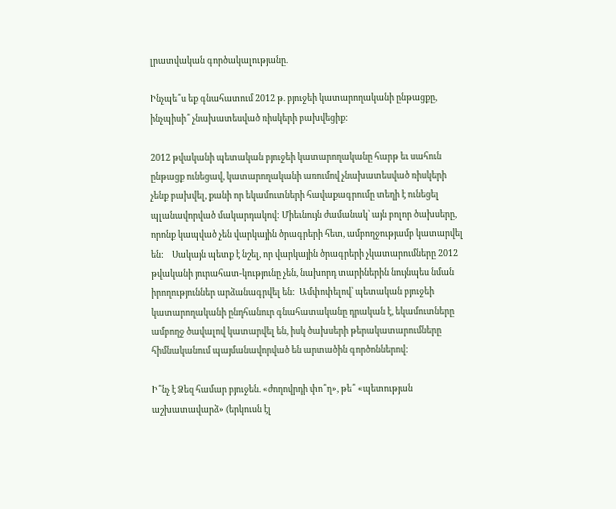լրատվական գործակալությանը.

Ինչպե՞ս եք գնահատում 2012 թ. բյուջեի կատարողականի ընթացքը, ինչպիսի՞ չնախատեսված ռիսկերի բախվեցիք:

2012 թվականի պետական բյուջեի կատարողականը հարթ եւ սահուն ընթացք ունեցավ, կատարողականի առումով չնախատեսված ռիսկերի չենք բախվել, քանի որ եկամուտների հավաքագրումը տեղի է ունեցել պլանավորված մակարդակով: Միեւնույն ժամանակ՝ այն բոլոր ծախսերը, որոնք կապված չեն վարկային ծրագրերի հետ, ամբողջությամբ կատարվել են:    Սակայն պետք է նշել, որ վարկային ծրագրերի չկատարումները 2012 թվականի յուրահատ-կությունը չեն, նախորդ տարիներին նույնպես նման իրողություններ արձանագրվել են:  Ամփոփելով՝ պետական բյուջեի կատարողականի ընդհանուր գնահատականը դրական է, եկամուտները ամբողջ ծավալով կատարվել են, իսկ ծախսերի թերակատարումները հիմնականում պայմանավորված են արտածին գործոններով:

Ի՞նչ է Ձեզ համար բյուջեն. «ժողովրդի փո՞ղ», թե՞ «պետության աշխատավարձ» (երկուսն էլ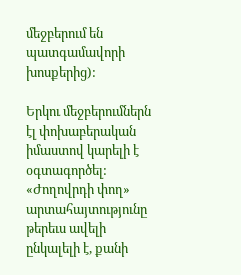մեջբերում են պատգամավորի խոսքերից):

Երկու մեջբերումներն էլ փոխաբերական իմաստով կարելի է օգտագործել: «Ժողովրդի փող» արտահայտությունը թերեւս ավելի ընկալելի է, քանի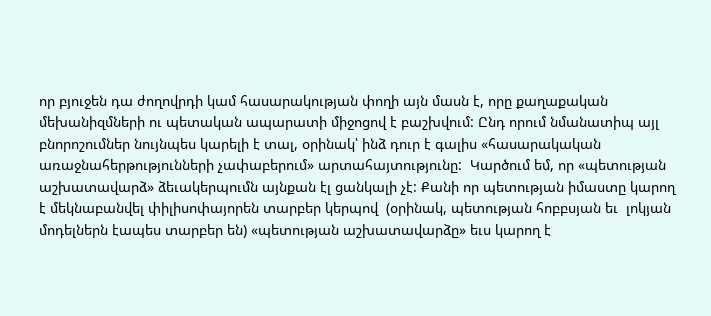որ բյուջեն դա ժողովրդի կամ հասարակության փողի այն մասն է, որը քաղաքական մեխանիզմների ու պետական ապարատի միջոցով է բաշխվում: Ընդ որում նմանատիպ այլ բնորոշումներ նույնպես կարելի է տալ, օրինակ՝ ինձ դուր է գալիս «հասարակական առաջնահերթությունների չափաբերում» արտահայտությունը:  Կարծում եմ, որ «պետության աշխատավարձ» ձեւակերպումն այնքան էլ ցանկալի չէ: Քանի որ պետության իմաստը կարող է մեկնաբանվել փիլիսոփայորեն տարբեր կերպով  (օրինակ, պետության հոբբսյան եւ  լոկյան մոդելներն էապես տարբեր են) «պետության աշխատավարձը» եւս կարող է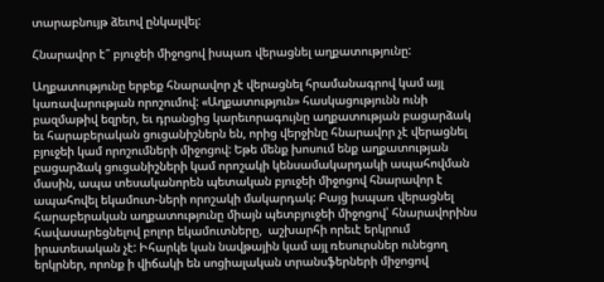տարաբնույթ ձեւով ընկալվել:

Հնարավոր է՞ բյուջեի միջոցով իսպառ վերացնել աղքատությունը:

Աղքատությունը երբեք հնարավոր չէ վերացնել հրամանագրով կամ այլ կառավարության որոշումով: «Աղքատություն» հասկացությունն ունի բազմաթիվ եզրեր, եւ դրանցից կարեւորագույնը աղքատության բացարձակ եւ հարաբերական ցուցանիշներն են, որից վերջինը հնարավոր չէ վերացնել բյուջեի կամ որոշումների միջոցով: Եթե մենք խոսում ենք աղքատության բացարձակ ցուցանիշների կամ որոշակի կենսամակարդակի ապահովման մասին, ապա տեսականորեն պետական բյուջեի միջոցով հնարավոր է ապահովել եկամուտ-ների որոշակի մակարդակ: Բայց իսպառ վերացնել հարաբերական աղքատությունը միայն պետբյուջեի միջոցով՝ հնարավորինս հավասարեցնելով բոլոր եկամուտները,  աշխարհի որեւէ երկրում իրատեսական չէ: Իհարկե կան նավթային կամ այլ ռեսուրսներ ունեցող երկրներ, որոնք ի վիճակի են սոցիալական տրանսֆերների միջոցով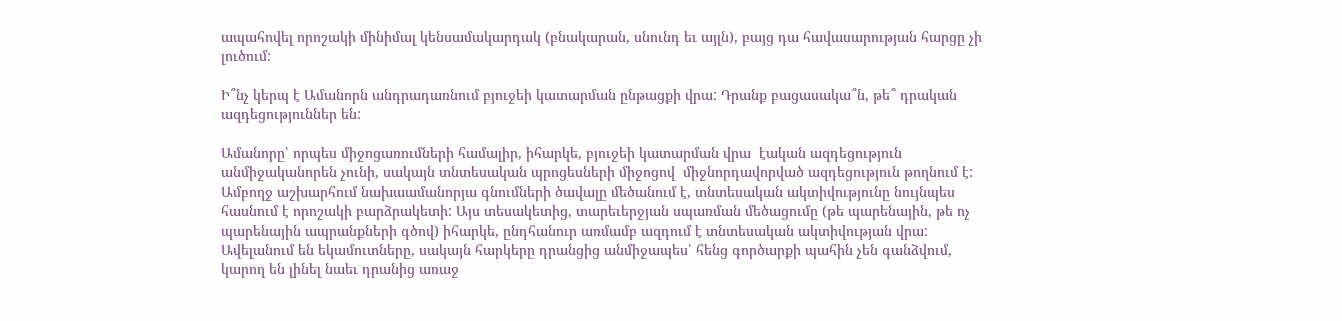ապահովել որոշակի մինիմալ կենսամակարդակ (բնակարան, սնունդ եւ այլն), բայց դա հավասարության հարցը չի լուծում:

Ի՞նչ կերպ է Ամանորն անդրադառնում բյուջեի կատարման ընթացքի վրա: Դրանք բացասակա՞ն, թե՞ դրական ազդեցություններ են:

Ամանորը՝ որպես միջոցառումների համալիր, իհարկե, բյուջեի կատարման վրա  էական ազդեցություն անմիջականորեն չունի, սակայն տնտեսական պրոցեսների միջոցով  միջնորդավորված ազդեցություն թողնում է: Ամբողջ աշխարհում նախաամանորյա գնումների ծավալը մեծանում է, տնտեսական ակտիվությունը նույնպես հասնում է որոշակի բարձրակետի: Այս տեսակետից, տարեւերջյան սպառման մեծացումը (թե պարենային, թե ոչ պարենային ապրանքների գծով) իհարկե, ընդհանուր առմամբ ազդում է տնտեսական ակտիվության վրա: Ավելանում են եկամուտները, սակայն հարկերը դրանցից անմիջապես՝ հենց գործարքի պահին չեն գանձվում, կարող են լինել նաեւ դրանից առաջ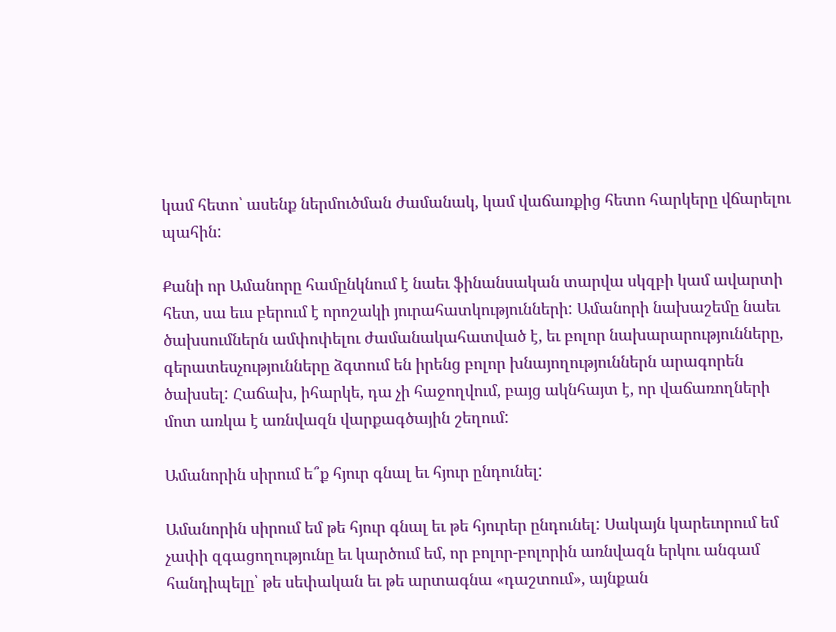կամ հետո՝ ասենք ներմուծման ժամանակ, կամ վաճառքից հետո հարկերը վճարելու պահին:

Քանի որ Ամանորը համընկնում է նաեւ ֆինանսական տարվա սկզբի կամ ավարտի հետ, սա եւս բերում է որոշակի յուրահատկությունների: Ամանորի նախաշեմը նաեւ ծախսումներն ամփոփելու ժամանակահատված է, եւ բոլոր նախարարությունները, գերատեսչությունները ձգտում են իրենց բոլոր խնայողություններն արագորեն ծախսել: Հաճախ, իհարկե, դա չի հաջողվում, բայց ակնհայտ է, որ վաճառողների մոտ առկա է առնվազն վարքագծային շեղում:

Ամանորին սիրում ե՞ք հյուր գնալ եւ հյուր ընդունել:

Ամանորին սիրում եմ թե հյուր գնալ եւ թե հյուրեր ընդունել: Սակայն կարեւորում եմ չափի զգացողությունը եւ կարծում եմ, որ բոլոր-բոլորին առնվազն երկու անգամ հանդիպելը՝ թե սեփական եւ թե արտագնա «դաշտում», այնքան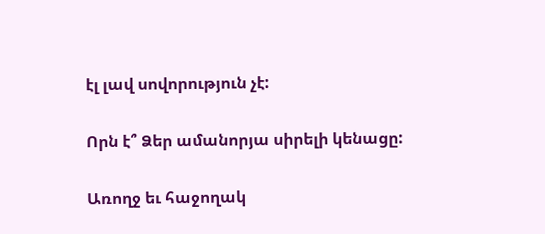էլ լավ սովորություն չէ:

Որն է՞ Ձեր ամանորյա սիրելի կենացը:

Առողջ եւ հաջողակ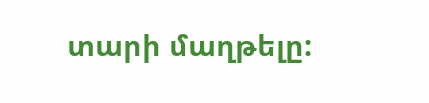տարի մաղթելը: